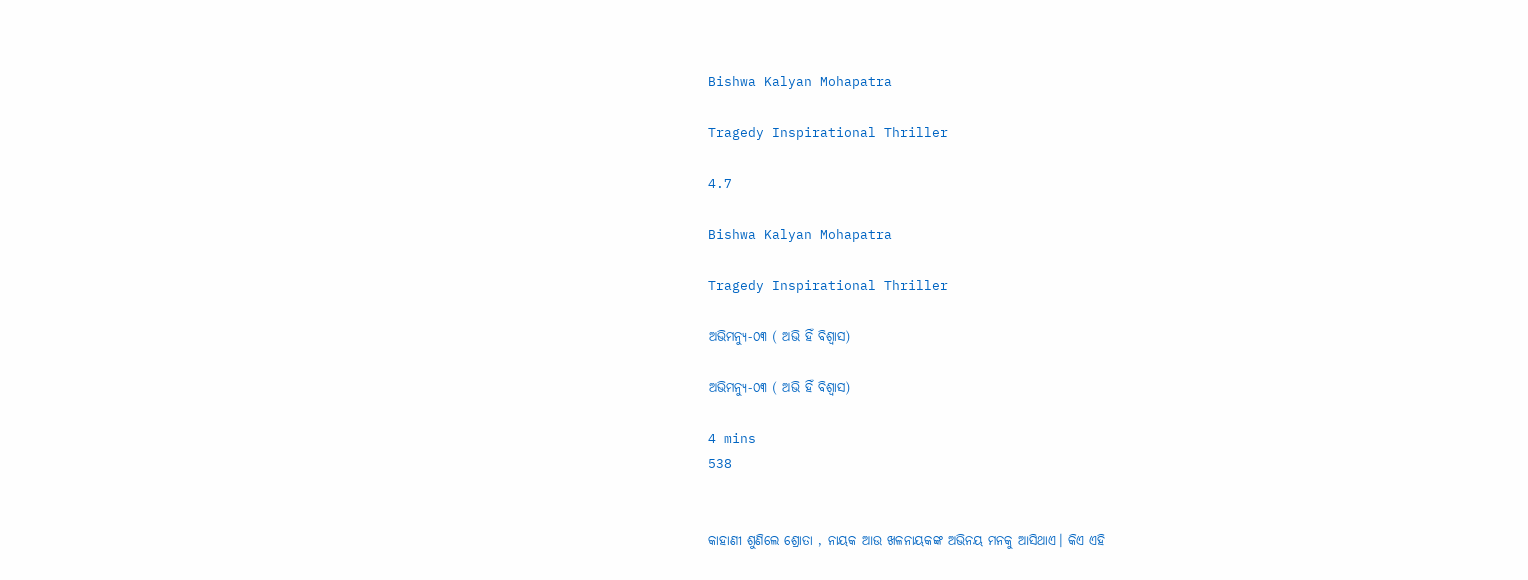Bishwa Kalyan Mohapatra

Tragedy Inspirational Thriller

4.7

Bishwa Kalyan Mohapatra

Tragedy Inspirational Thriller

ଅଭିମନ୍ୟୁ-୦୩ ( ଅଭି ହିଁ ବିଶ୍ୱାସ)

ଅଭିମନ୍ୟୁ-୦୩ ( ଅଭି ହିଁ ବିଶ୍ୱାସ)

4 mins
538


କାହାଣୀ ଶୁଣିଲେ ଶ୍ରୋତା , ନାୟକ ଆଉ ଖଳନାୟକଙ୍କ ଅଭିନୟ ମନକୁ ଆସିଥାଏ। କିଏ ଏହି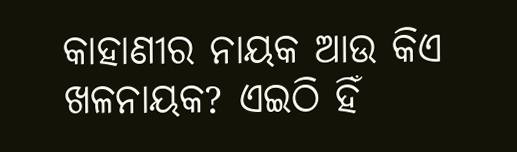କାହାଣୀର ନାୟକ ଆଉ କିଏ ଖଳନାୟକ? ଏଇଠି ହିଁ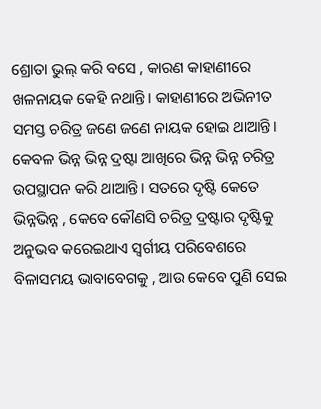ଶ୍ରୋତା ଭୁଲ୍ କରି ବସେ , କାରଣ କାହାଣୀରେ ଖଳନାୟକ କେହି ନଥାନ୍ତି। କାହାଣୀରେ ଅଭିନୀତ ସମସ୍ତ ଚରିତ୍ର ଜଣେ ଜଣେ ନାୟକ ହୋଇ ଥାଆନ୍ତି। କେବଳ ଭିନ୍ନ ଭିନ୍ନ ଦ୍ରଷ୍ଟା ଆଖିରେ ଭିନ୍ନ ଭିନ୍ନ ଚରିତ୍ର ଉପସ୍ଥାପନ କରି ଥାଆନ୍ତି। ସତରେ ଦୃଷ୍ଟି କେତେ ଭିନ୍ନଭିନ୍ନ , କେବେ କୌଣସି ଚରିତ୍ର ଦ୍ରଷ୍ଟାର ଦୃଷ୍ଟିକୁ ଅନୁଭବ କରେଇଥାଏ ସ୍ୱର୍ଗୀୟ ପରିବେଶରେ ବିଳାସମୟ ଭାବାବେଗକୁ , ଆଉ କେବେ ପୁଣି ସେଇ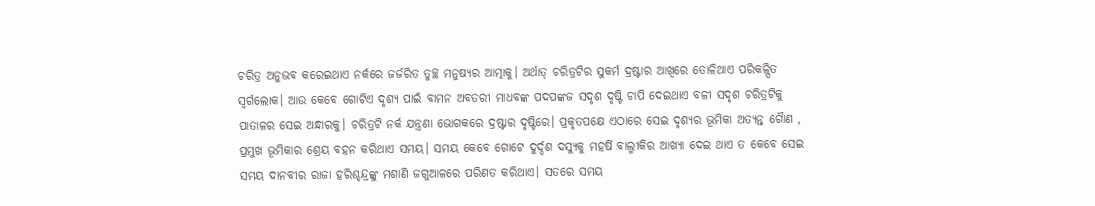ଚରିତ୍ର ଅନୁଭବ କରେଇଥାଏ ନର୍କରେ ଜର୍ଜରିତ ତୁଚ୍ଛ ମନୁଷ୍ୟର ଆତ୍ମାକୁ। ଅର୍ଥାତ୍ ଚରିତ୍ରଟିର ସୁକର୍ମ ଦ୍ରଷ୍ଟାର ଆଖିରେ ତୋଳିଥାଏ ପରିକଳ୍ପିତ ସ୍ୱର୍ଗଲୋକ। ଆଉ କେବେ ଗୋଟିଏ ଦୃଶ୍ୟ ପାଇଁ ବାମନ ଅବତରୀ ମାଧବଙ୍କ ପଦପଙ୍କଜ ସଦୃଶ ଦୃଷ୍ଟି ଚାପି ଦେଇଥାଏ ବଳୀ ସଦୃଶ ଚରିତ୍ରଟିକୁ ପାତାଳର ସେଇ ଅନ୍ଧାରକୁ। ଚରିତ୍ରଟି ନର୍କ ଯନ୍ତ୍ରଣା ଭୋଗକରେ ଦ୍ରଷ୍ଟାର ଦୃଷ୍ଟିରେ। ପ୍ରକୃତପକ୍ଷେ ଏଠାରେ ସେଇ ଦୃଶ୍ୟର ଭୂମିକା ଅତ୍ୟନ୍ତ ଗୈାଣ , ପ୍ରମୁଖ ଭୂମିକାର ଶ୍ରେୟ ବହନ କରିଥାଏ ସମୟ। ସମୟ କେବେ ଗୋଟେ ଦୁର୍ଦ୍ଦଶ ଦସ୍ୟୁକୁ ମହର୍ଷି ବାଲ୍ମୀକିର ଆଖ୍ୟା ଦେଇ ଥାଏ ତ କେବେ ସେଇ ସମୟ ଦାନବୀର ରାଜା ହରିଶ୍ଚନ୍ଦ୍ରଙ୍କୁ ମଶାଣି ଜଗୁଆଳରେ ପରିଣତ କରିଥାଏ। ସତରେ ସମୟ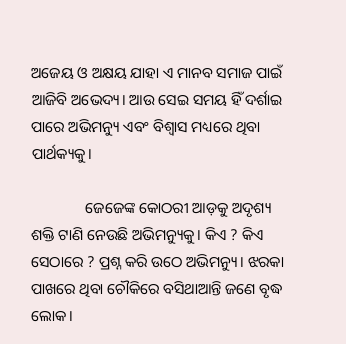ଅଜେୟ ଓ ଅକ୍ଷୟ ଯାହା ଏ ମାନବ ସମାଜ ପାଇଁ ଆଜିବି ଅଭେଦ୍ୟ। ଆଉ ସେଇ ସମୟ ହିଁ ଦର୍ଶାଇ ପାରେ ଅଭିମନ୍ୟୁ ଏବଂ ବିଶ୍ୱାସ ମଧ୍ୟରେ ଥିବା ପାର୍ଥକ୍ୟକୁ।

              ଜେଜେଙ୍କ କୋଠରୀ ଆଡ଼କୁ ଅଦୃଶ୍ୟ ଶକ୍ତି ଟାଣି ନେଉଛି ଅଭିମନ୍ୟୁକୁ। କିଏ ? କିଏ ସେଠାରେ ? ପ୍ରଶ୍ନ କରି ଉଠେ ଅଭିମନ୍ୟୁ। ଝରକା ପାଖରେ ଥିବା ଚୌକିରେ ବସିଥାଆନ୍ତି ଜଣେ ବୃଦ୍ଧ ଲୋକ।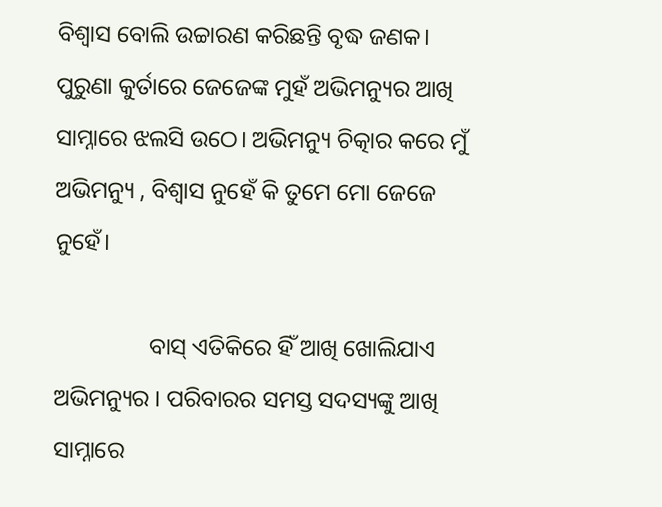ବିଶ୍ୱାସ ବୋଲି ଉଚ୍ଚାରଣ କରିଛନ୍ତି ବୃଦ୍ଧ ଜଣକ। ପୁରୁଣା କୁର୍ତାରେ ଜେଜେଙ୍କ ମୁହଁ ଅଭିମନ୍ୟୁର ଆଖି ସାମ୍ନାରେ ଝଲସି ଉଠେ। ଅଭିମନ୍ୟୁ ଚିତ୍କାର କରେ ମୁଁ ଅଭିମନ୍ୟୁ , ବିଶ୍ୱାସ ନୁହେଁ କି ତୁମେ ମୋ ଜେଜେ ନୁହେଁ।

                ବାସ୍ ଏତିକିରେ ହିଁ ଆଖି ଖୋଲିଯାଏ ଅଭିମନ୍ୟୁର । ପରିବାରର ସମସ୍ତ ସଦସ୍ୟଙ୍କୁ ଆଖି ସାମ୍ନାରେ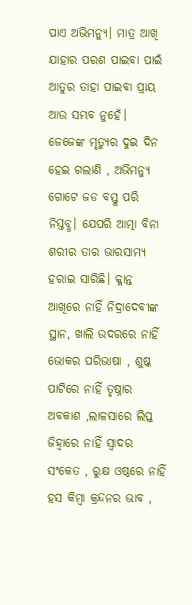ପାଏ ଅଭିମନ୍ୟୁ। ମାତ୍ର ଆଖି ଯାହାର ପରଶ ପାଇବା ପାଇଁ ଆତୁର ତାହା ପାଇବା ପ୍ରାୟ ଆଉ ସମ୍ଭବ ନୁହେଁ। ଜେଜେଙ୍କ ମୃତ୍ୟୁର ଦୁଇ ଦିନ ହେଇ ଗଲାଣି , ଅଭିମନ୍ୟୁ ଗୋଟେ ଜଡ ବସ୍ତୁ ପରି ନିସ୍ତବ୍ଧ। ଯେପରି ଆତ୍ମା ବିନା ଶରୀର ତାର ଭାରସାମ୍ୟ ହରାଇ ସାରିଛି। କ୍ଳାନ୍ତ ଆଖିରେ ନାହିଁ ନିଦ୍ରାଦେବୀଙ୍କ ସ୍ଥାନ, ଖାଲି ଉଦରରେ ନାହିଁ ଭୋକର ପରିଭାଷା , ଶୁଷ୍କ ପାଟିରେ ନାହିଁ ତୃଷ୍ନାର ଅବକାଶ ,ଲାଳସାରେ ଲିପ୍ତ ଜିହ୍ୱାରେ ନାହିଁ ସ୍ୱାଦର ସଂକେତ , ରୁକ୍ଷ ଓଷ୍ଠରେ ନାହିଁ ହସ କିମ୍ବା କ୍ରନ୍ଦନର ଭାବ ,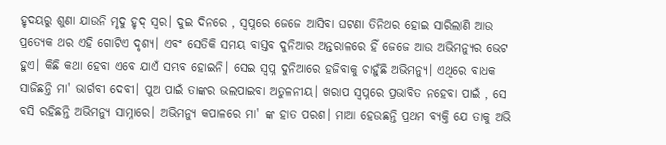ହୃଦୟରୁ ଶୁଣା ଯାଉନି ମୃଦୁ ହୃଦ୍ ସ୍ୱର। ଦୁଇ ଦିନରେ , ସ୍ୱପ୍ନରେ ଜେଜେ ଆସିବା ଘଟଣା ତିନିଥର ହୋଇ ସାରିଲାଣି ଆଉ ପ୍ରତ୍ୟେକ ଥର ଏହି ଗୋଟିଏ ଦୃଶ୍ୟ। ଏବଂ ସେତିକି ସମୟ ବାସ୍ତବ ଦୁନିଆର ଅନ୍ତରାଳରେ ହିଁ ଜେଜେ ଆଉ ଅଭିମନ୍ୟୁର ଭେଟ ହୁଏ। କିଛି କଥା ହେବା ଏବେ ଯାଏଁ ସମ୍ଭବ ହୋଇନି। ସେଇ ସ୍ବପ୍ନ ଦୁନିଆରେ ହଜିବାକୁ ଚାହୁଁଛି ଅଭିମନ୍ୟୁ। ଏଥିରେ ବାଧକ ସାଜିଛନ୍ତି ମା' ଭାର୍ଗବୀ ଦେବୀ। ପୁଅ ପାଇଁ ତାଙ୍କର ଭଲପାଇବା ଅତୁଳନୀୟ। ଖରାପ ସ୍ୱପ୍ନରେ ପ୍ରଭାବିତ ନହେବା ପାଇଁ , ସେ ବସି ରହିଛନ୍ତି ଅଭିମନ୍ୟୁ ସାମ୍ନାରେ। ଅଭିମନ୍ୟୁ କପାଳରେ ମା' ଙ୍କ ହାତ ପରଶ। ମାଆ ହେଉଛନ୍ତି ପ୍ରଥମ ବ୍ୟକ୍ତି ଯେ ତାକୁ ଅଭି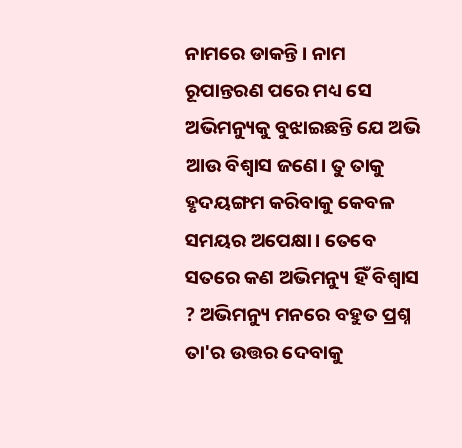ନାମରେ ଡାକନ୍ତି। ନାମ ରୂପାନ୍ତରଣ ପରେ ମଧ୍ୟ ସେ ଅଭିମନ୍ୟୁକୁ ବୁଝାଇଛନ୍ତି ଯେ ଅଭି ଆଉ ବିଶ୍ୱାସ ଜଣେ। ତୁ ତାକୁ ହୃଦୟଙ୍ଗମ କରିବାକୁ କେବଳ ସମୟର ଅପେକ୍ଷା। ତେବେ ସତରେ କଣ ଅଭିମନ୍ୟୁ ହିଁ ବିଶ୍ୱାସ ? ଅଭିମନ୍ୟୁ ମନରେ ବହୁତ ପ୍ରଶ୍ନ ତା'ର ଉତ୍ତର ଦେବାକୁ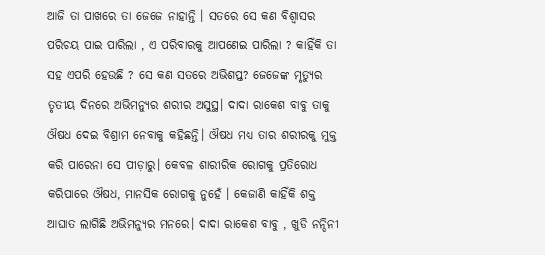ଆଜି ତା ପାଖରେ ତା ଜେଜେ ନାହାନ୍ତି । ସତରେ ସେ କଣ ବିଶ୍ୱାସର ପରିଚୟ ପାଇ ପାରିଲା , ଏ ପରିବାରକୁ ଆପଣେଇ ପାରିଲା ? କାହିଁକି ତା ସହ ଏପରି ହେଉଛି ? ସେ କଣ ସତରେ ଅଭିଶପ୍ତ? ଜେଜେଙ୍କ ମୃତ୍ୟୁର ତୃତୀୟ ଦିନରେ ଅଭିମନ୍ୟୁର ଶରୀର ଅସୁସ୍ଥ। ଦାଦା ରାକେଶ ବାବୁ ତାକୁ ଔଷଧ ଦେଇ ବିଶ୍ରାମ ନେବାକୁ କହିଛନ୍ତି। ଔଷଧ ମଧ୍ୟ ତାର ଶରୀରକୁ ମୁକ୍ତ କରି ପାରେନା ସେ ପୀଡ଼ାରୁ। କେବଳ ଶାରୀରିକ ରୋଗକୁ ପ୍ରତିରୋଧ କରିପାରେ ଔଷଧ, ମାନସିକ ରୋଗକୁ ନୁହେଁ । କେଜାଣି କାହିଁକି ଶକ୍ତ ଆଘାତ ଲାଗିଛି ଅଭିମନ୍ୟୁର ମନରେ। ଦାଦା ରାକେଶ ବାବୁ , ଖୁଡି ନନ୍ଦିନୀ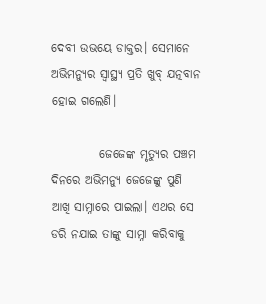ଦେବୀ ଉଭୟେ ଡାକ୍ତର। ସେମାନେ ଅଭିମନ୍ୟୁର ସ୍ୱାସ୍ଥ୍ୟ ପ୍ରତି ଖୁବ୍ ଯତ୍ନବାନ ହୋଇ ଗଲେଣି।

          ଜେଜେଙ୍କ ମୃତ୍ୟୁର ପଞ୍ଚମ ଦିନରେ ଅଭିମନ୍ୟୁ ଜେଜେଙ୍କୁ ପୁଣି ଆଖି ସାମ୍ନାରେ ପାଇଲା। ଏଥର ସେ ଡରି ନଯାଇ ତାଙ୍କୁ ସାମ୍ନା କରିବାକୁ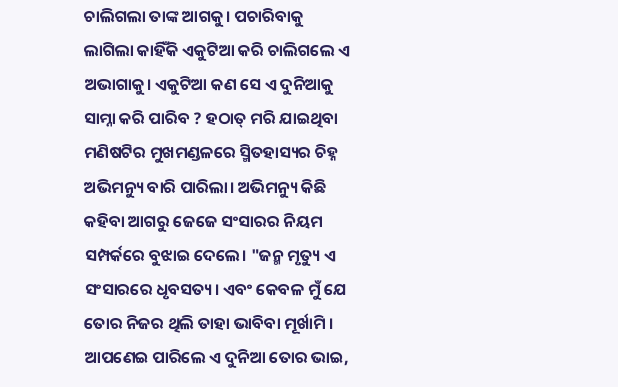ଚାଲିଗଲା ତାଙ୍କ ଆଗକୁ। ପଚାରିବାକୁ ଲାଗିଲା କାହିଁକି ଏକୁଟିଆ କରି ଚାଲିଗଲେ ଏ ଅଭାଗାକୁ। ଏକୁଟିଆ କଣ ସେ ଏ ଦୁନିଆକୁ ସାମ୍ନା କରି ପାରିବ ? ହଠାତ୍ ମରି ଯାଇଥିବା ମଣିଷଟିର ମୁଖମଣ୍ଡଳରେ ସ୍ମିତହାସ୍ୟର ଚିହ୍ନ ଅଭିମନ୍ୟୁ ବାରି ପାରିଲା। ଅଭିମନ୍ୟୁ କିଛି କହିବା ଆଗରୁ ଜେଜେ ସଂସାରର ନିୟମ ସମ୍ପର୍କରେ ବୁଝାଇ ଦେଲେ। "ଜନ୍ମ ମୃତ୍ୟୁ ଏ ସଂସାରରେ ଧୃବସତ୍ୟ। ଏବଂ କେବଳ ମୁଁ ଯେ ତୋର ନିଜର ଥିଲି ତାହା ଭାବିବା ମୂର୍ଖାମି । ଆପଣେଇ ପାରିଲେ ଏ ଦୁନିଆ ତୋର ଭାଇ,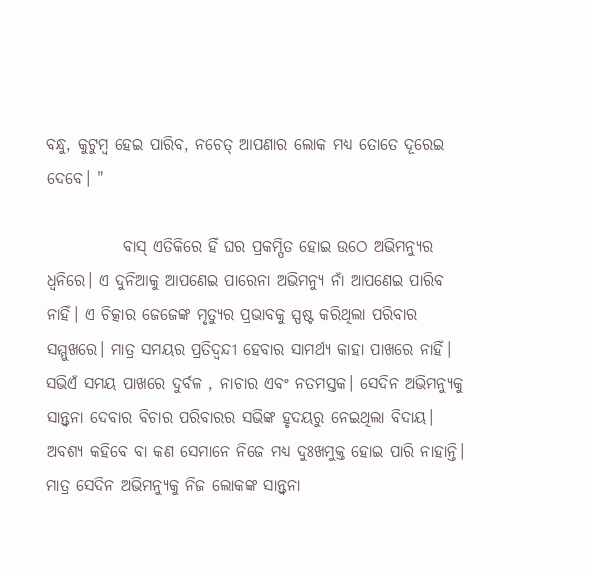ବନ୍ଧୁ, କୁଟୁମ୍ବ ହେଇ ପାରିବ, ନଚେତ୍ ଆପଣାର ଲୋକ ମଧ୍ୟ ତୋତେ ଦୂରେଇ ଦେବେ। "

            ବାସ୍ ଏତିକିରେ ହିଁ ଘର ପ୍ରକମ୍ପିତ ହୋଇ ଉଠେ ଅଭିମନ୍ୟୁର ଧ୍ବନିରେ। ଏ ଦୁନିଆକୁ ଆପଣେଇ ପାରେନା ଅଭିମନ୍ୟୁ ନାଁ ଆପଣେଇ ପାରିବ ନାହିଁ। ଏ ଚିତ୍କାର ଜେଜେଙ୍କ ମୃତ୍ୟୁର ପ୍ରଭାବକୁ ସ୍ପଷ୍ଟ କରିଥିଲା ପରିବାର ସମ୍ମୁଖରେ। ମାତ୍ର ସମୟର ପ୍ରତିଦ୍ବନ୍ଦୀ ହେବାର ସାମର୍ଥ୍ୟ କାହା ପାଖରେ ନାହିଁ। ସଭିଏଁ ସମୟ ପାଖରେ ଦୁର୍ବଳ , ନାଚାର ଏବଂ ନତମସ୍ତକ। ସେଦିନ ଅଭିମନ୍ୟୁକୁ ସାନ୍ତ୍ୱନା ଦେବାର ବିଚାର ପରିବାରର ସଭିଙ୍କ ହୃଦୟରୁ ନେଇଥିଲା ବିଦାୟ। ଅବଶ୍ୟ କହିବେ ବା କଣ ସେମାନେ ନିଜେ ମଧ୍ୟ ଦୁଃଖମୁକ୍ତ ହୋଇ ପାରି ନାହାନ୍ତି। ମାତ୍ର ସେଦିନ ଅଭିମନ୍ୟୁକୁ ନିଜ ଲୋକଙ୍କ ସାନ୍ତ୍ଵନା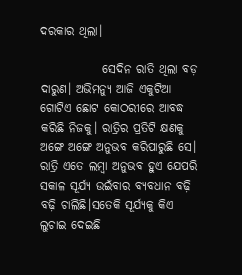ଦରକାର ଥିଲା।

             ସେଦିନ ରାତି ଥିଲା ବଡ଼ ଦାରୁଣ। ଅଭିମନ୍ୟୁ ଆଜି ଏକୁଟିଆ ଗୋଟିଏ ଛୋଟ କୋଠରୀରେ ଆବଦ୍ଧ କରିଛି ନିଜକୁ। ରାତ୍ରିର ପ୍ରତିଟି କ୍ଷଣକୁ ଅଙ୍ଗେ ଅଙ୍ଗେ ଅନୁଭବ କରିପାରୁଛି ସେ। ରାତ୍ରି ଏତେ ଲମ୍ବା ଅନୁଭବ ହୁଏ ଯେପରି ସକାଳ ସୂର୍ଯ୍ୟ ଉଇଁବାର ବ୍ୟବଧାନ ବଢ଼ି ବଢ଼ି ଚାଲିଛି।ସତେକି ସୂର୍ଯ୍ୟକୁ କିଏ ଲୁଚାଇ ଦେଇଛି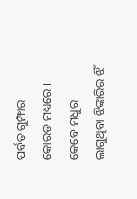ପର୍ବତ ଗୁମ୍ଫାର କୋରଡ ମଧ୍ୟରେ । କେବେ ମଧୁର ଲାଗୁଥିବା ଝିଙ୍କାରିର ଝିଁ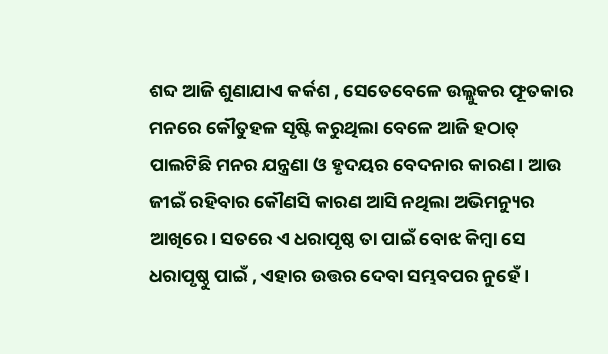ଶବ୍ଦ ଆଜି ଶୁଣାଯାଏ କର୍କଶ , ସେତେବେଳେ ଉଲ୍ଲୁକର ଫୂତକାର ମନରେ କୌତୁହଳ ସୃଷ୍ଟି କରୁଥିଲା ବେଳେ ଆଜି ହଠାତ୍ ପାଲଟିଛି ମନର ଯନ୍ତ୍ରଣା ଓ ହୃଦୟର ବେଦନାର କାରଣ। ଆଉ ଜୀଇଁ ରହିବାର କୌଣସି କାରଣ ଆସି ନଥିଲା ଅଭିମନ୍ୟୁର ଆଖିରେ। ସତରେ ଏ ଧରାପୃଷ୍ଠ ତା ପାଇଁ ବୋଝ କିମ୍ବା ସେ ଧରାପୃଷ୍ଠୁ ପାଇଁ , ଏହାର ଉତ୍ତର ଦେବା ସମ୍ଭବପର ନୁହେଁ।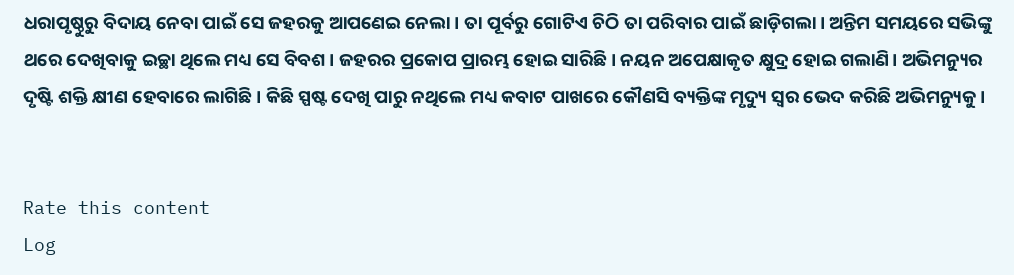ଧରାପୃଷ୍ଠୁରୁ ବିଦାୟ ନେବା ପାଇଁ ସେ ଜହରକୁ ଆପଣେଇ ନେଲା। ତା ପୂର୍ବରୁ ଗୋଟିଏ ଚିଠି ତା ପରିବାର ପାଇଁ ଛାଡ଼ିଗଲା। ଅନ୍ତିମ ସମୟରେ ସଭିଙ୍କୁ ଥରେ ଦେଖିବାକୁ ଇଚ୍ଛା ଥିଲେ ମଧ୍ୟ ସେ ବିବଶ। ଜହରର ପ୍ରକୋପ ପ୍ରାରମ୍ଭ ହୋଇ ସାରିଛି। ନୟନ ଅପେକ୍ଷାକୃତ କ୍ଷୁଦ୍ର ହୋଇ ଗଲାଣି। ଅଭିମନ୍ୟୁର ଦୃଷ୍ଟି ଶକ୍ତି କ୍ଷୀଣ ହେବାରେ ଲାଗିଛି। କିଛି ସ୍ପଷ୍ଟ ଦେଖି ପାରୁ ନଥିଲେ ମଧ୍ୟ କବାଟ ପାଖରେ କୌଣସି ବ୍ୟକ୍ତିଙ୍କ ମୃଦ୍ୟୁ ସ୍ୱର ଭେଦ କରିଛି ଅଭିମନ୍ୟୁକୁ।


Rate this content
Log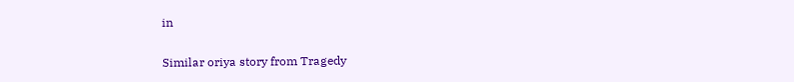in

Similar oriya story from Tragedy